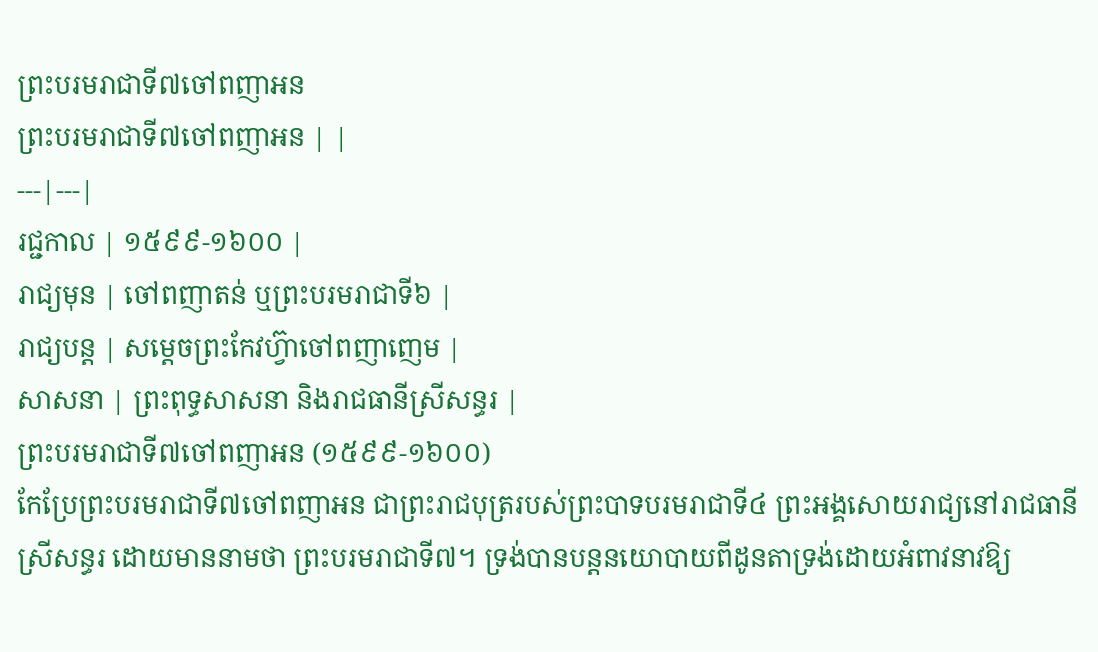ព្រះបរមរាជាទី៧ចៅពញាអន
ព្រះបរមរាជាទី៧ចៅពញាអន | |
---|---|
រជ្ជកាល | ១៥៩៩-១៦០០ |
រាជ្យមុន | ចៅពញាតន់ ឬព្រះបរមរាជាទី៦ |
រាជ្យបន្ត | សម្តេចព្រះកែវហ្វ៊ាចៅពញាញេម |
សាសនា | ព្រះពុទ្ធសាសនា និងរាជធានីស្រីសន្ធរ |
ព្រះបរមរាជាទី៧ចៅពញាអន (១៥៩៩-១៦០០)
កែប្រែព្រះបរមរាជាទី៧ចៅពញាអន ជាព្រះរាជបុត្ររបស់ព្រះបាទបរមរាជាទី៤ ព្រះអង្គសោយរាជ្យនៅរាជធានីស្រីសន្ធរ ដោយមាននាមថា ព្រះបរមរាជាទី៧។ ទ្រង់បានបន្តនយោបាយពីដូនតាទ្រង់ដោយអំពាវនាវឱ្យ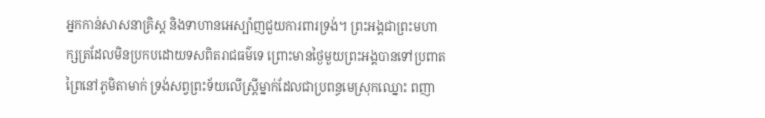អ្នកកាន់សាសនាគ្រិស្ត និងទាហានអេស្ប៉ាញជួយការពារទ្រង់។ ព្រះអង្គជាព្រះមហាក្សត្រដែលមិនប្រកបដោយទសពិតរាជធម៌ទេ ព្រោះមានថ្ងៃមួយព្រះអង្គបានទៅប្រពាតព្រៃនៅភូមិតាមាក់ ទ្រង់សព្វព្រះទ័យលើស្ត្រីម្នាក់ដែលជាប្រពន្ធមេស្រុកឈ្នោះ ពញា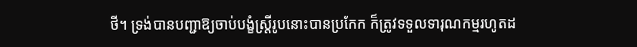ថី។ ទ្រង់បានបញ្ជាឱ្យចាប់បង្ខំស្រ្តីរូបនោះបានប្រកែក ក៏ត្រូវទទួលទារុណកម្មរហូតដ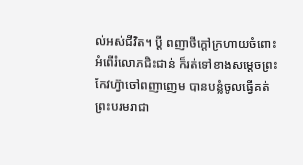ល់អស់ជីវិត។ ប្តី ពញាថីក្តៅក្រហាយចំពោះអំពើរំលោភជិះជាន់ ក៏រត់ទៅខាងសម្តេចព្រះកែវហ្វ៊ាចៅពញាញេម បានបន្លំចូលធ្វើគត់ព្រះបរមរាជា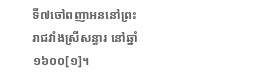ទី៧ចៅពញាអននៅព្រះរាជវាំងស្រីសន្ធារ នៅឆ្នាំ១៦០០[១]។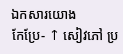ឯកសារយោង
កែប្រែ- ↑ សៀវភៅ ប្រ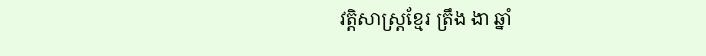វត្តិសាស្រ្តខ្មែរ ត្រឹង ងា ឆ្នាំ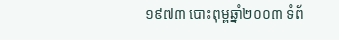១៩៧៣ បោះពុម្ពឆ្នាំ២០០៣ ទំព័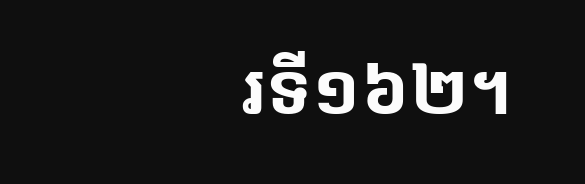រទី១៦២។